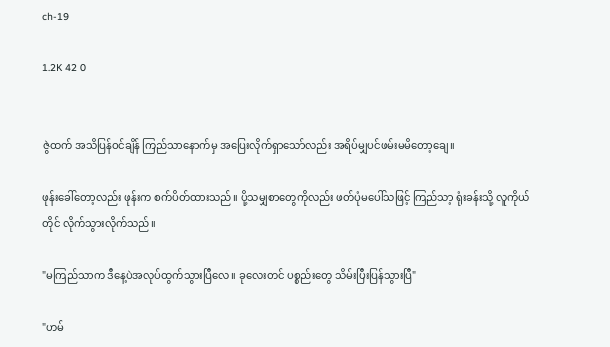ch-19

1.2K 42 0


ဇွဲထက် အသိပြန်ဝင်ချိန် ကြည်သာနောက်မှ အပြေးလိုက်ရှာသော်လည်း အရိပ်မျှပင်ဖမ်းမမိတော့ချေ။

ဖုန်းခေါ်တော့လည်း ဖုန်းက စက်ပိတ်ထားသည်။ ပို့သမျှစာတွေကိုလည်း ဖတ်ပုံမပေါ်သဖြင့် ကြည်သာ့ ရုံးခန်းသို့ လူကိုယ်တိုင် လိုက်သွားလိုက်သည်။

"မကြည်သာက ဒီနေ့ပဲအလုပ်ထွက်သွားပြီလေ။ ခုလေးတင် ပစ္စည်းတွေ သိမ်းပြီးပြန်သွားပြီ"

"ဟမ်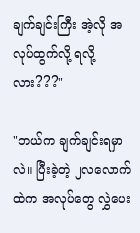ချက်ချင်းကြီး အဲ့လို အလုပ်ထွက်လို့ ရလို့လား???"

"ဘယ်က ချက်ချင်းရမှာလဲ။ ပြီးခဲ့တဲ့ ၂လလောက်ထဲက အလုပ်တွေ လွှဲပေး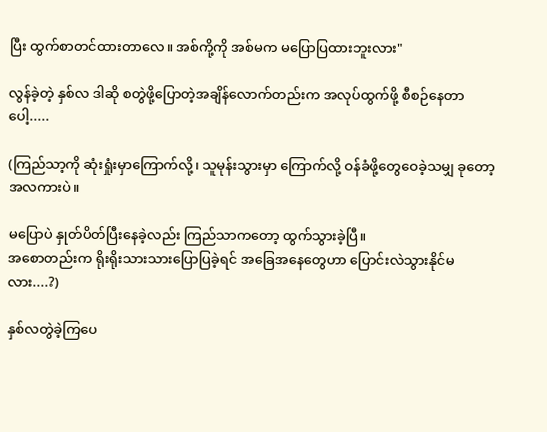ပြီး ထွက်စာတင်ထားတာလေ။ အစ်ကို့ကို အစ်မက မပြောပြထားဘူးလား"

လွန်ခဲ့တဲ့ နှစ်လ ဒါဆို စတွဲဖို့ပြောတဲ့အချိန်လောက်တည်းက အလုပ်ထွက်ဖို့ စီစဉ်နေတာပေါ့.....

(ကြည်သာ့ကို ဆုံးရှုံးမှာကြောက်လို့၊ သူမုန်းသွားမှာ ကြောက်လို့ ဝန်ခံဖို့တွေဝေခဲ့သမျှ ခုတော့ အလကားပဲ။

မပြောပဲ နှုတ်ပိတ်ပြီးနေခဲ့လည်း ကြည်သာကတော့ ထွက်သွားခဲ့ပြီ။
အစောတည်းက ရိုးရိုးသားသားပြောပြခဲ့ရင် အခြေအနေတွေဟာ ပြောင်းလဲသွားနိုင်မလား....?)

နှစ်လတွဲခဲ့ကြပေ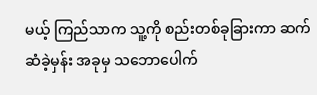မယ့် ကြည်သာက သူ့ကို စည်းတစ်ခုခြားကာ ဆက်ဆံခဲ့မှန်း အခုမှ သဘောပေါက်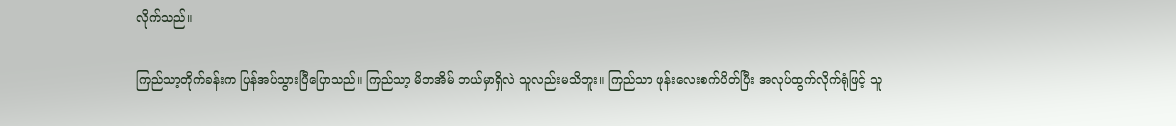လိုက်သည်။

ကြည်သာ့တိုက်ခန်းက ပြန်အပ်သွားပြီပြောသည်။ ကြည်သာ့ မိဘအိမ် ဘယ်မှာရှိလဲ သူလည်းမသိဘူး။ ကြည်သာ ဖုန်းလေးစက်ပိတ်ပြီး အလုပ်ထွက်လိုက်ရုံဖြင့် သူ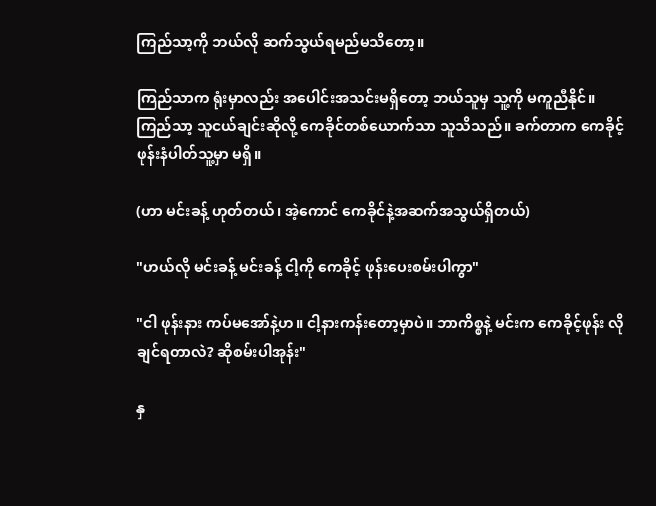ကြည်သာ့ကို ဘယ်လို ဆက်သွယ်ရမည်မသိတော့။

ကြည်သာက ရုံးမှာလည်း အပေါင်းအသင်းမရှိတော့ ဘယ်သူမှ သူ့ကို မကူညီနိုင်။ ကြည်သာ့ သူငယ်ချင်းဆိုလို့ ကေခိုင်တစ်ယောက်သာ သူသိသည်။ ခက်တာက ကေခိုင့်ဖုန်းနံပါတ်သူ့မှာ မရှိ။

(ဟာ မင်းခန့် ဟုတ်တယ်၊ အဲ့ကောင် ကေခိုင်နဲ့အဆက်အသွယ်ရှိတယ်)

"ဟယ်လို မင်းခန့် မင်းခန့် ငါ့ကို ကေခိုင့် ဖုန်းပေးစမ်းပါကွာ"

"ငါ ဖုန်းနား ကပ်မအော်နဲ့ဟ။ ငါ့နားကန်းတော့မှာပဲ။ ဘာကိစ္စနဲ့ မင်းက ကေခိုင့်ဖုန်း လိုချင်ရတာလဲ? ဆိုစမ်းပါအုန်း"

နှ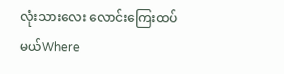လုံးသားလေး လောင်းကြေးထပ်မယ်Where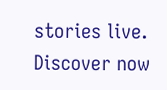stories live. Discover now